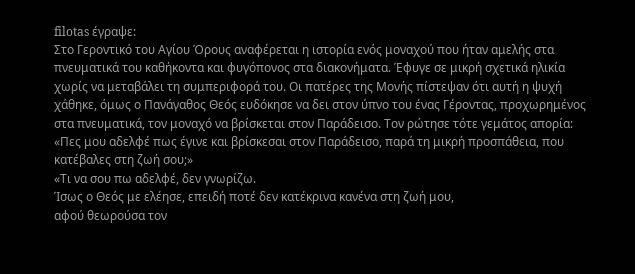filotas έγραψε:
Στο Γεροντικό του Αγίου Όρους αναφέρεται η ιστορία ενός μοναχού που ήταν αμελής στα πνευματικά του καθήκοντα και φυγόπονος στα διακονήματα. Έφυγε σε μικρή σχετικά ηλικία χωρίς να μεταβάλει τη συμπεριφορά του. Οι πατέρες της Μονής πίστεψαν ότι αυτή η ψυχή χάθηκε, όμως ο Πανάγαθος Θεός ευδόκησε να δει στον ύπνο του ένας Γέροντας, προχωρημένος στα πνευματικά, τον μοναχό να βρίσκεται στον Παράδεισο. Τον ρώτησε τότε γεμάτος απορία:
«Πες μου αδελφέ πως έγινε και βρίσκεσαι στον Παράδεισο, παρά τη μικρή προσπάθεια, που κατέβαλες στη ζωή σου;»
«Τι να σου πω αδελφέ, δεν γνωρίζω.
Ίσως ο Θεός με ελέησε, επειδή ποτέ δεν κατέκρινα κανένα στη ζωή μου,
αφού θεωρούσα τον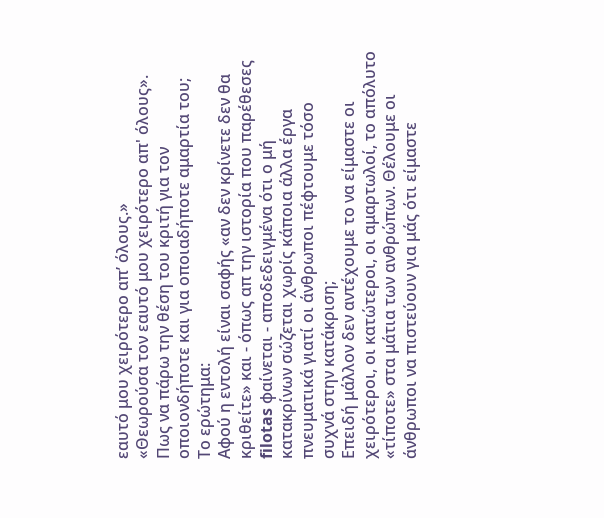εαυτό μου χειρότερο απ’ όλους.»
«Θεωρούσα τον εαυτό μου χειρότερο απ' όλους».
Πως να πάρω την θέση του κριτή για τον οποιονδήποτε και για οποιαδήποτε αμαρτία του;
Το ερώτημα:
Αφού η εντολή είναι σαφής «αν δεν κρίνετε δεν θα κριθείτε» και - όπως απ την ιστορία που παρέθεσες filotas φαίνεται - αποδεδειγμένα ότι ο μή κατακρίνων σώζεται χωρίς κάποια άλλα έργα πνευματικά γιατί οι άνθρωποι πέφτουμε τόσο συχνά στην κατάκριση;
Επειδή μάλλον δεν αντέχουμε το να είμαστε οι χειρότεροι, οι κατώτεροι, οι αμαρτωλοί, το απόλυτο «τίποτε» στα μάτια των ανθρώπων. Θέλουμε οι άνθρωποι να πιστεύουν για μάς ότι είμαστε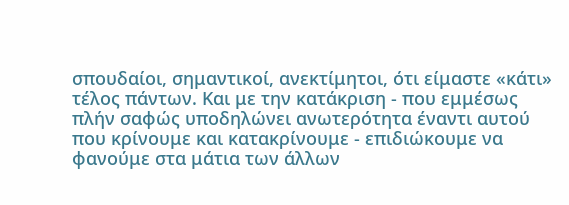σπουδαίοι, σημαντικοί, ανεκτίμητοι, ότι είμαστε «κάτι» τέλος πάντων. Και με την κατάκριση - που εμμέσως πλήν σαφώς υποδηλώνει ανωτερότητα έναντι αυτού που κρίνουμε και κατακρίνουμε - επιδιώκουμε να φανούμε στα μάτια των άλλων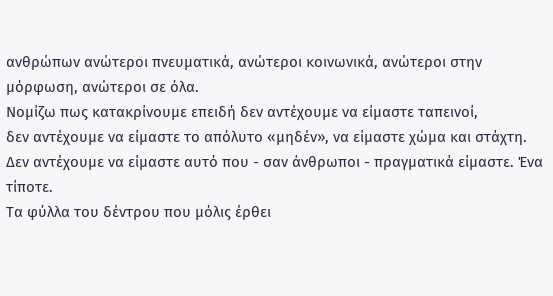ανθρώπων ανώτεροι πνευματικά, ανώτεροι κοινωνικά, ανώτεροι στην μόρφωση, ανώτεροι σε όλα.
Νομίζω πως κατακρίνουμε επειδή δεν αντέχουμε να είμαστε ταπεινοί,
δεν αντέχουμε να είμαστε το απόλυτο «μηδέν», να είμαστε χώμα και στάχτη.
Δεν αντέχουμε να είμαστε αυτό που - σαν άνθρωποι - πραγματικά είμαστε. Ένα τίποτε.
Τα φύλλα του δέντρου που μόλις έρθει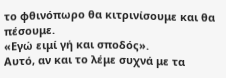το φθινόπωρο θα κιτρινίσουμε και θα πέσουμε.
«Εγώ ειμί γή και σποδός».
Αυτό, αν και το λέμε συχνά με τα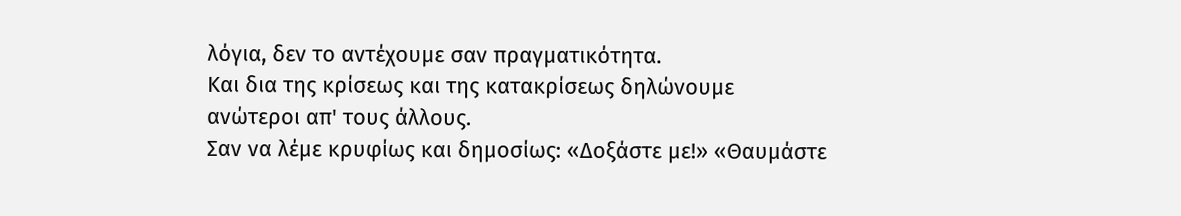λόγια, δεν το αντέχουμε σαν πραγματικότητα.
Και δια της κρίσεως και της κατακρίσεως δηλώνουμε ανώτεροι απ' τους άλλους.
Σαν να λέμε κρυφίως και δημοσίως: «Δοξάστε με!» «Θαυμάστε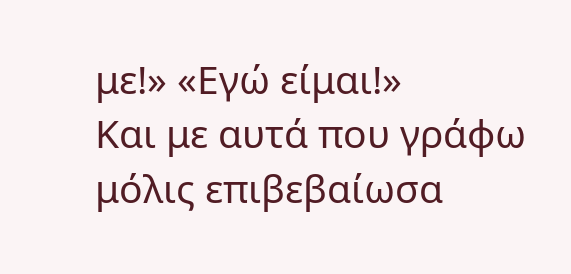με!» «Εγώ είμαι!»
Και με αυτά που γράφω μόλις επιβεβαίωσα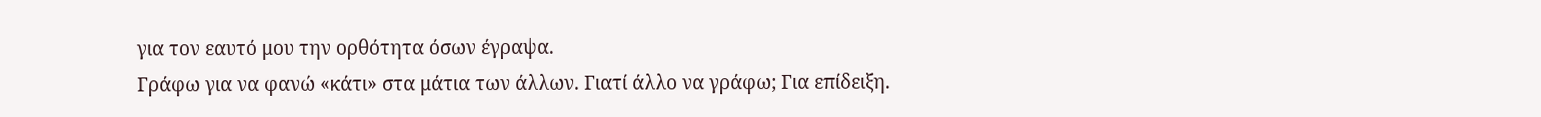για τον εαυτό μου την ορθότητα όσων έγραψα.
Γράφω για να φανώ «κάτι» στα μάτια των άλλων. Γιατί άλλο να γράφω; Για επίδειξη.